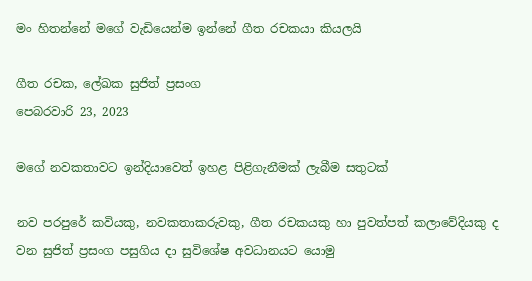මං හිතන්නේ මගේ වැඩියෙන්ම ඉන්නේ ගීත රචකයා කියලයි

ගීත රචක, ලේඛක සුජිත් ප්‍රසංග
පෙබරවාරි 23, 2023

මගේ නවකතාවට ඉන්දියාවෙත් ඉහළ පිළිගැනීමක් ලැබීම සතුටක්

නව පරපුරේ කවියකු, නවකතාකරුවකු, ගීත රචකයකු හා පුවත්පත් කලාවේදියකු ද වන සුජිත් ප්‍රසංග පසුගිය දා සුවිශේෂ අවධානයට යොමු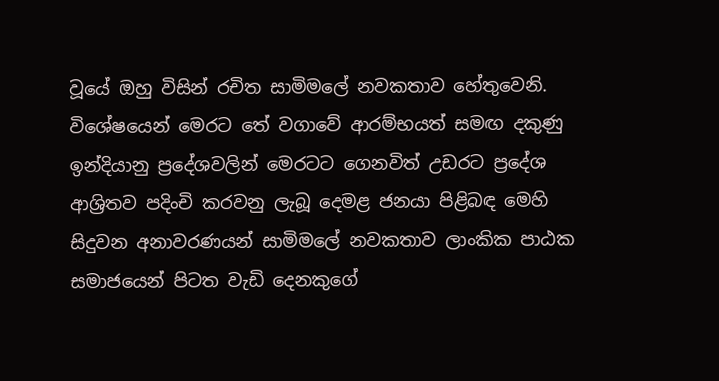වූයේ ඔහු විසින් රචිත සාමිමලේ නවකතාව හේතුවෙනි. විශේෂයෙන් මෙරට තේ වගාවේ ආරම්භයත් සමඟ දකුණු ඉන්දියානු ප්‍රදේශවලින් මෙරටට ගෙනවිත් උඩරට ප්‍රදේශ ආශ්‍රිතව පදිංචි කරවනු ලැබූ දෙමළ ජනයා පිළිබඳ මෙහි සිදුවන අනාවරණයන් සාමිමලේ නවකතාව ලාංකික පාඨක සමාජයෙන් පිටත වැඩි දෙනකුගේ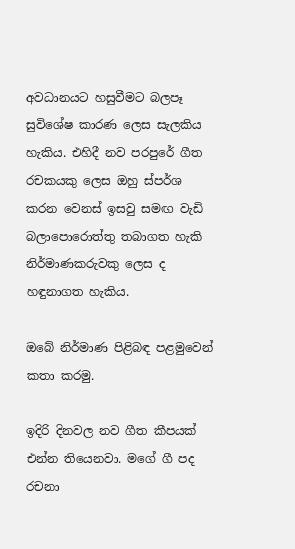අවධානයට හසුවීමට බලපෑ සුවිශේෂ කාරණ ලෙස සැලකිය හැකිය. එහිදී නව පරපුරේ ගීත රචකයකු ලෙස ඔහු ස්පර්ශ කරන වෙනස් ඉසවු සමඟ වැඩි බලාපොරොත්තු තබාගත හැකි නිර්මාණකරුවකු ලෙස ද හඳුනාගත හැකිය.

ඔබේ නිර්මාණ පිළිබඳ පළමුවෙන් කතා කරමු.

ඉදිරි දිනවල නව ගීත කීපයක් එන්න තියෙනවා. මගේ ගී පද රචනා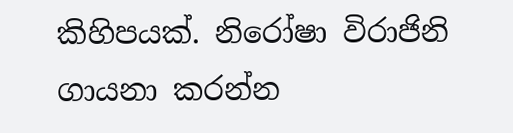කිහිපයක්. නිරෝෂා විරාජිනි ගායනා කරන්න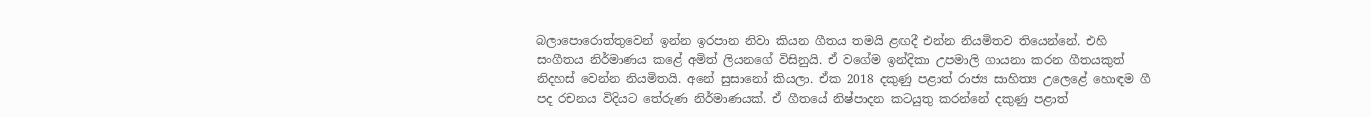බලාපොරොත්තුවෙන් ඉන්න ඉරපාන නිවා කියන ගීතය තමයි ළඟදී එන්න නියමිතව තියෙන්නේ. එහි සංගීතය නිර්මාණය කළේ අමිත් ලියනගේ විසිනුයි. ඒ වගේම ඉන්දිකා උපමාලි ගායනා කරන ගීතයකුත් නිදහස් වෙන්න නියමිතයි. අනේ සුසානෝ කියලා. ඒක 2018 දකුණු පළාත් රාජ්‍ය සාහිත්‍ය උලෙළේ හොඳම ගී පද රචනය විදියට තේරුණ නිර්මාණයක්. ඒ ගීතයේ නිෂ්පාදන කටයුතු කරන්නේ දකුණු පළාත්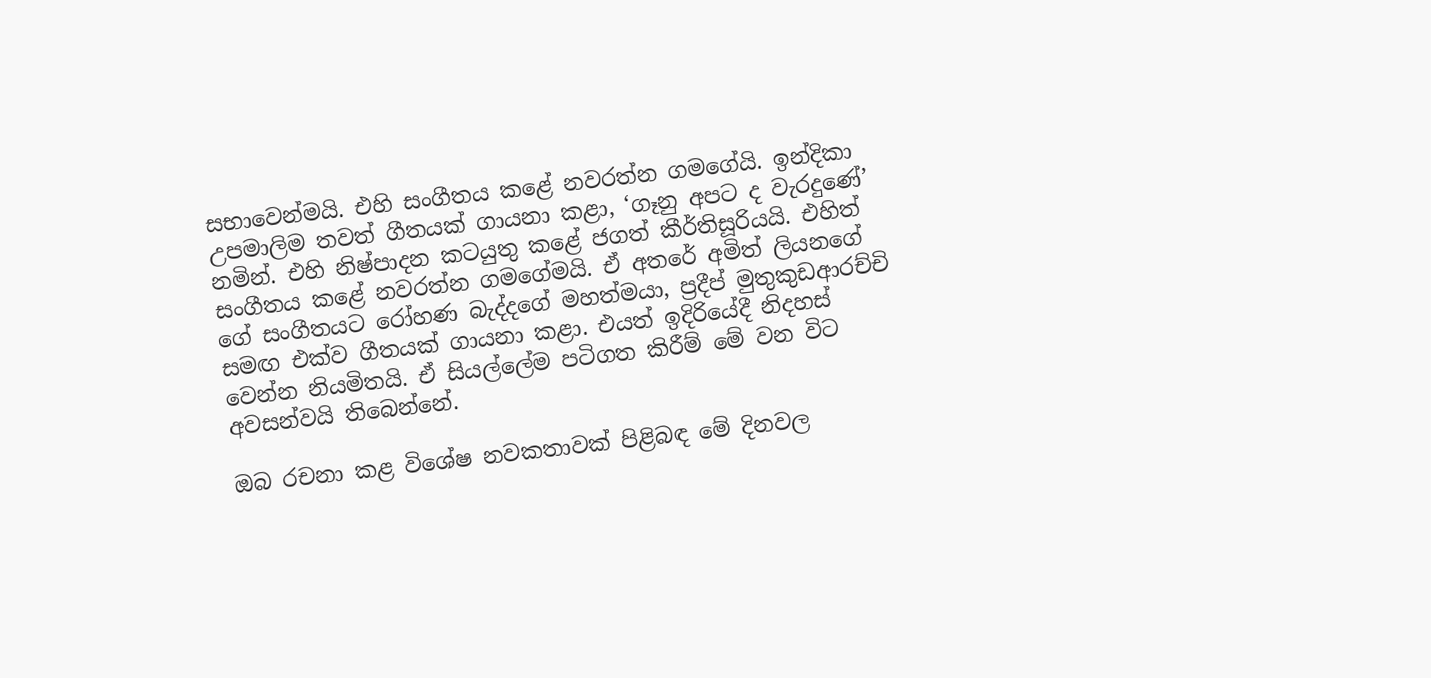සභාවෙන්මයි. එහි සංගීතය කළේ නවරත්න ගමගේයි. ඉන්දිකා උපමාලිම තවත් ගීතයක් ගායනා කළා, ‘ගෑනු අපට ද වැරදුණේ’ නමින්. එහි නිෂ්පාදන කටයුතු කළේ ජගත් කීර්තිසූරියයි. එහිත් සංගීතය කළේ නවරත්න ගමගේමයි. ඒ අතරේ අමිත් ලියනගේ ගේ සංගීතයට රෝහණ බැද්දගේ මහත්මයා, ප්‍රදීප් මුතුකුඩආරච්චි සමඟ එක්ව ගීතයක් ගායනා කළා. එයත් ඉදිරියේදී නිදහස් වෙන්න නියමිතයි. ඒ සියල්ලේම පටිගත කිරීම් මේ වන විට අවසන්වයි තිබෙන්නේ.

ඔබ රචනා කළ විශේෂ නවකතාවක් පිළිබඳ මේ දිනවල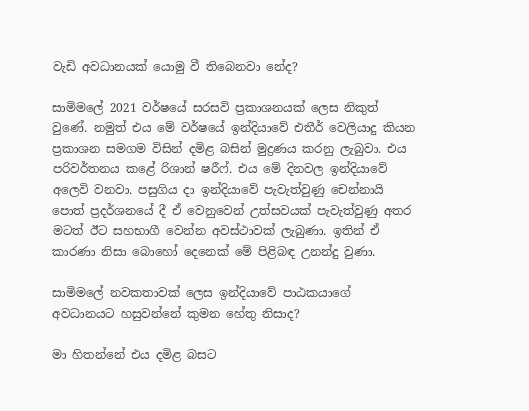වැඩි අවධානයක් යොමු වී තිබෙනවා නේද?

සාමිමලේ 2021 වර්ෂයේ සරසවි ප්‍රකාශනයක් ලෙස නිකුත් වුණේ. නමුත් එය මේ වර්ෂයේ ඉන්දියාවේ එතීර් වෙලියාදු කියන ප්‍රකාශන සමගම විසින් දමිළ බසින් මුද්‍රණය කරනු ලැබුවා. එය පරිවර්තනය කළේ රිශාන් ෂරීෆ්. එය මේ දිනවල ඉන්දියාවේ අලෙවි වනවා. පසුගිය දා ඉන්දියාවේ පැවැත්වුණු චෙන්නායි පොත් ප්‍රදර්ශනයේ දී ඒ වෙනුවෙන් උත්සවයක් පැවැත්වුණු අතර මටත් ඊට සහභාගී වෙන්න අවස්ථාවක් ලැබුණා. ඉතින් ඒ කාරණා නිසා බොහෝ දෙනෙක් මේ පිළිබඳ උනන්දු වුණා.

සාමිමලේ නවකතාවක් ලෙස ඉන්දියාවේ පාඨකයාගේ අවධානයට හසුවන්නේ කුමන හේතු නිසාද?

මා හිතන්නේ එය දමිළ බසට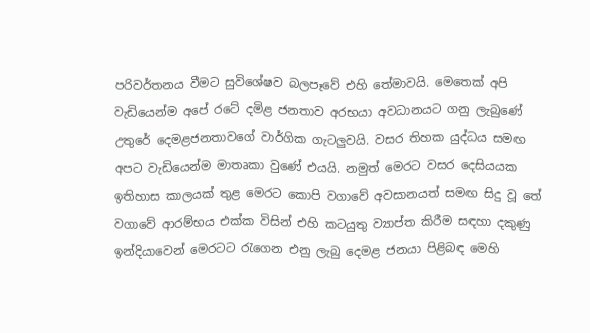පරිවර්තනය වීමට සුවිශේෂව බලපෑවේ එහි තේමාවයි. මෙතෙක් අපි වැඩියෙන්ම අපේ රටේ දමිළ ජනතාව අරභයා අවධානයට ගනු ලැබුණේ උතුරේ දෙමළජනතාවගේ වාර්ගික ගැටලුවයි. වසර තිහක යුද්ධය සමඟ අපට වැඩියෙන්ම මාතෘකා වුණේ එයයි. නමුත් මෙරට වසර දෙසියයක ඉතිහාස කාලයක් තුළ මෙරට කොපි වගාවේ අවසානයත් සමඟ සිදු වූ තේ වගාවේ ආරම්භය එක්ක විසින් එහි කටයුතු ව්‍යාප්ත කිරීම සඳහා දකුණු ඉන්දියාවෙන් මෙරටට රැගෙන එනු ලැබු දෙමළ ජනයා පිළිබඳ මෙහි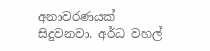අනාවරණයක් සිදුවනවා. අර්ධ වහල්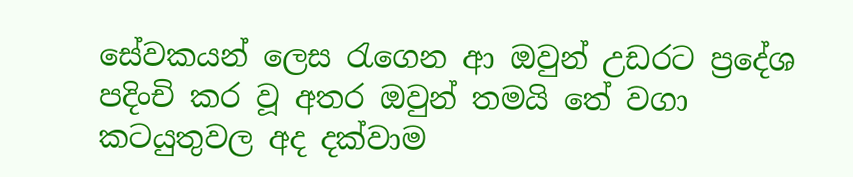සේවකයන් ලෙස රැගෙන ආ ඔවුන් උඩරට ප්‍රදේශ පදිංචි කර වූ අතර ඔවුන් තමයි තේ වගා කටයුතුවල අද දක්වාම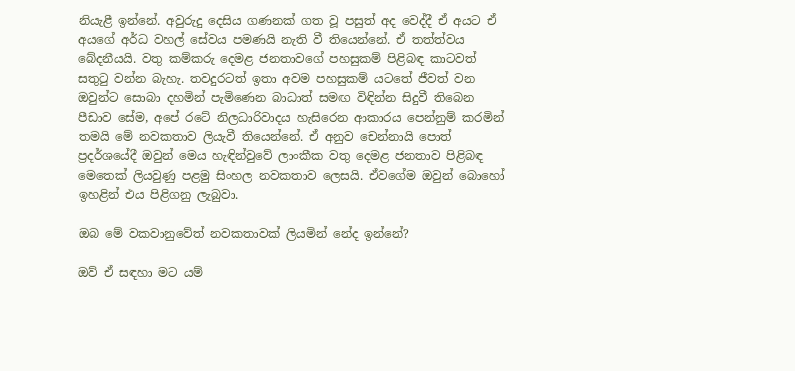නියැළී ඉන්නේ. අවුරුදු දෙසිය ගණනක් ගත වූ පසුත් අද වෙද්දී ඒ අයට ඒ අයගේ අර්ධ වහල් සේවය පමණයි නැති වී තියෙන්නේ. ඒ තත්ත්වය බේදනීයයි. වතු කම්කරු දෙමළ ජනතාවගේ පහසුකම් පිළිබඳ කාටවත් සතුටු වන්න බැහැ. තවදුරටත් ඉතා අවම පහසුකම් යටතේ ජීවත් වන ඔවුන්ට සොබා දහමින් පැමිණෙන බාධාත් සමඟ විඳින්න සිදුවී තිබෙන පීඩාව සේම, අපේ රටේ නිලධාරිවාදය හැසිරෙන ආකාරය පෙන්නුම් කරමින් තමයි මේ නවකතාව ලියැවී තියෙන්නේ. ඒ අනුව චෙන්නායි පොත් ප්‍රදර්ශයේදී ඔවුන් මෙය හැඳින්වුවේ ලාංකීක වතු දෙමළ ජනතාව පිළිබඳ මෙතෙක් ලියවුණු පළමු සිංහල නවකතාව ලෙසයි. ඒවගේම ඔවුන් බොහෝ ඉහළින් එය පිළිගනු ලැබුවා.

ඔබ මේ වකවානුවේත් නවකතාවක් ලියමින් නේද ඉන්නේ?

ඔව් ඒ සඳහා මට යම්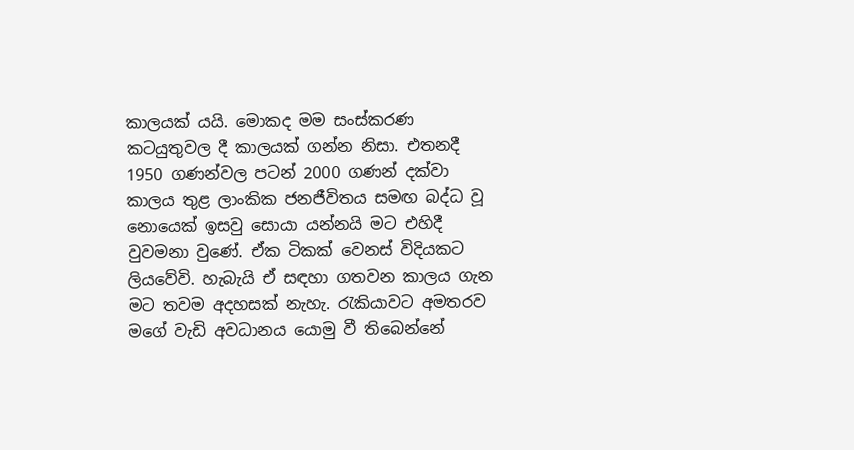කාලයක් යයි. මොකද මම සංස්කරණ කටයුතුවල දී කාලයක් ගන්න නිසා. එතනදී 1950 ගණන්වල පටන් 2000 ගණන් දක්වා කාලය තුළ ලාංකික ජනජීවිතය සමඟ බද්ධ වූ නොයෙක් ඉසවු සොයා යන්නයි මට එහිදී වුවමනා වුණේ. ඒක ටිකක් වෙනස් විදියකට ලියවේවි. හැබැයි ඒ සඳහා ගතවන කාලය ගැන මට තවම අදහසක් නැහැ. රැකියාවට අමතරව මගේ වැඩි අවධානය යොමු වී තිබෙන්නේ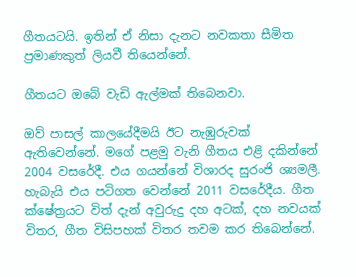ගීතයටයි. ඉතින් ඒ නිසා දැනට නවකතා සීමිත ප්‍රමාණකුත් ලියවී තියෙන්නේ.

ගීතයට ඔබේ වැඩි ඇල්මක් තිබෙනවා.

ඔව් පාසල් කාලයේදීමයි ඊට නැඹුරුවක් ඇතිවෙන්නේ. මගේ පළමු වැනි ගීතය එළි දකින්නේ 2004 වසරේදී. එය ගයන්නේ විශාරද සුරංජි ශ්‍යමලී. හැබැයි එය පටිගත වෙන්නේ 2011 වසරේදීය. ගීත ක්ෂේත්‍රයට විත් දැන් අවුරුදු දහ අටක්, දහ නවයක් විතර, ගීත විසිපහක් විතර තවම කර තිබෙන්නේ.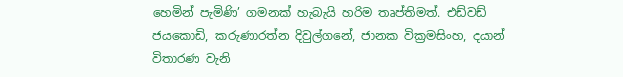හෙමින් පැමිණි’ ගමනක් හැබැයි හරිම තෘප්තිමත්. එඩ්වඩ් ජයකොඩි, කරුණාරත්න දිවුල්ගනේ, ජානක වික්‍රමසිංහ, දයාන් විතාරණ වැනි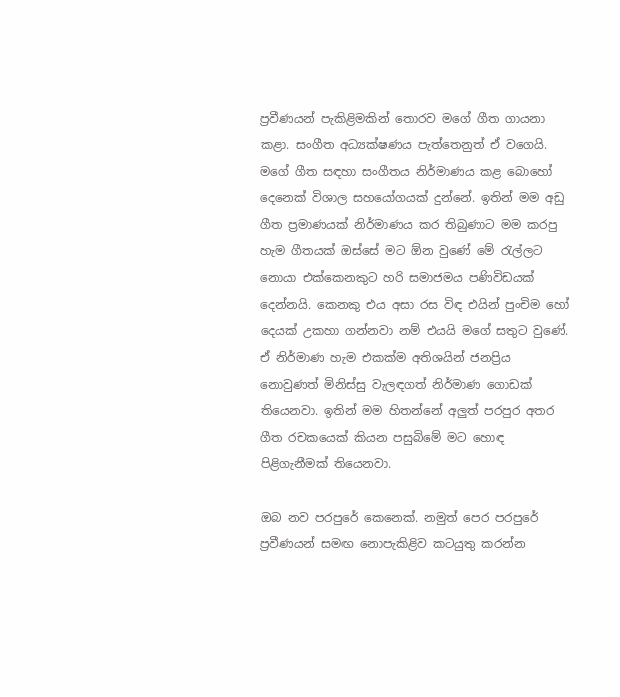ප්‍රවීණයන් පැකිළිමකින් තොරව මගේ ගීත ගායනා කළා. සංගීත අධ්‍යක්ෂණය පැත්තෙනුත් ඒ වගෙයි. මගේ ගීත සඳහා සංගීතය නිර්මාණය කළ බොහෝ දෙනෙක් විශාල සහයෝගයක් දුන්නේ. ඉතින් මම අඩු ගීත ප්‍රමාණයක් නිර්මාණය කර තිබුණාට මම කරපු හැම ගීතයක් ඔස්සේ මට ඕන වුණේ මේ රැල්ලට නොයා එක්කෙනකුට හරි සමාජමය පණිවිඩයක් දෙන්නයි. කෙනකු එය අසා රස විඳ එයින් පුංචිම හෝ දෙයක් උකහා ගන්නවා නම් එයයි මගේ සතුට වුණේ. ඒ නිර්මාණ හැම එකක්ම අතිශයින් ජනප්‍රිය නොවුණත් මිනිස්සු වැලඳගත් නිර්මාණ ගොඩක් තියෙනවා. ඉතින් මම හිතන්නේ අලුත් පරපුර අතර ගීත රචකයෙක් කියන පසුබිමේ මට හොඳ පිළිගැනීමක් තියෙනවා.

ඔබ නව පරපුරේ කෙනෙක්. නමුත් පෙර පරපුරේ ප්‍රවීණයන් සමඟ නොපැකිළිව කටයුතු කරන්න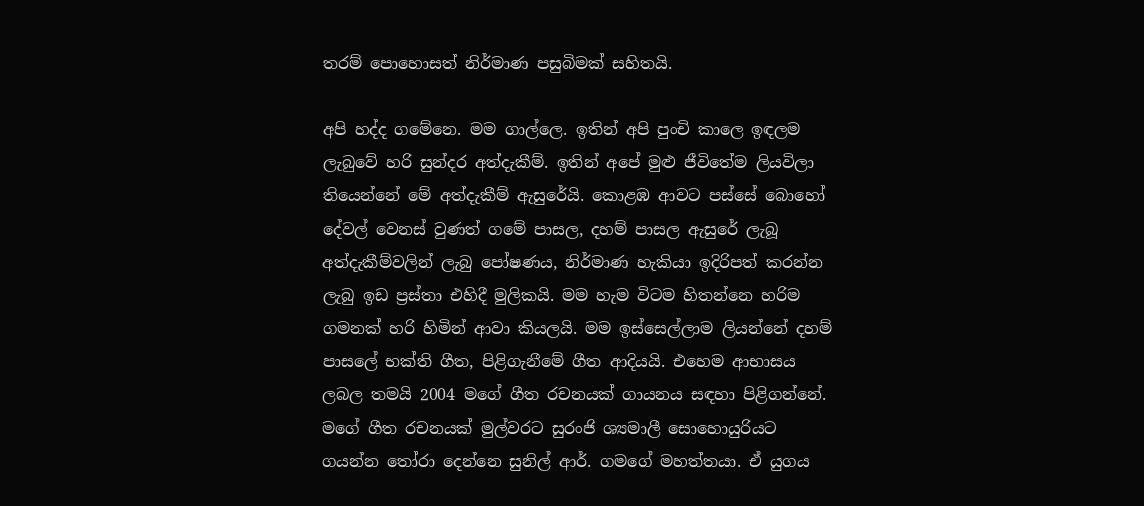තරම් පොහොසත් නිර්මාණ පසුබිමක් සහිතයි.

අපි හද්ද ගමේනෙ. මම ගාල්ලෙ. ඉතින් අපි පුංචි කාලෙ ඉඳලම ලැබුවේ හරි සුන්දර අත්දැකීම්. ඉතින් අපේ මුළු ජීවිතේම ලියවිලා තියෙන්නේ මේ අත්දැකීම් ඇසුරේයි. කොළඹ ආවට පස්සේ බොහෝ දේවල් වෙනස් වුණත් ගමේ පාසල, දහම් පාසල ඇසුරේ ලැබූ අත්දැකීම්වලින් ලැබු පෝෂණය, නිර්මාණ හැකියා ඉදිරිපත් කරන්න ලැබු ඉඩ ප්‍රස්තා එහිදී මුලිකයි. මම හැම විටම හිතන්නෙ හරිම ගමනක් හරි හිමින් ආවා කියලයි. මම ඉස්සෙල්ලාම ලියන්නේ දහම් පාසලේ භක්ති ගීත, පිළිගැනීමේ ගීත ආදියයි. එහෙම ආභාසය ලබල තමයි 2004 මගේ ගීත රචනයක් ගායනය සඳහා පිළිගන්නේ. මගේ ගීත රචනයක් මුල්වරට සුරංජි ශ්‍යමාලී සොහොයුරියට ගයන්න තෝරා දෙන්නෙ සුනිල් ආර්. ගමගේ මහත්තයා. ඒ යුගය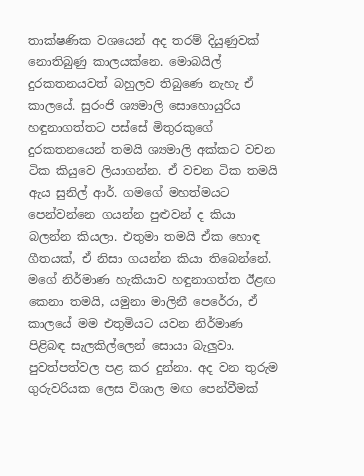තාක්ෂණික වශයෙන් අද තරම් දියුණුවක් නොතිබුණු කාලයක්නෙ. මොබයිල් දුරකතනයවත් බහුලව තිබුණෙ නැහැ ඒ කාලයේ. සුරංජි ශ්‍යමාලි සොහොයුරිය හඳුනාගත්තට පස්සේ මිතුරකුගේ දුරකතනයෙන් තමයි ශ්‍යමාලි අක්කට වචන ටික කියුවෙ ලියාගන්න. ඒ වචන ටික තමයි ඇය සුනිල් ආර්. ගමගේ මහත්මයට පෙන්වන්නෙ ගයන්න පුළුවන් ද කියා බලන්න කියලා. එතුමා තමයි ඒක හොඳ ගීතයක්, ඒ නිසා ගයන්න කියා තිබෙන්නේ. මගේ නිර්මාණ හැකියාව හඳුනාගත්ත ඊළඟ කෙනා තමයි, යමුනා මාලිනී පෙරේරා, ඒ කාලයේ මම එතුමියට යවන නිර්මාණ පිළිබඳ සැලකිල්ලෙන් සොයා බැලුවා. පුවත්පත්වල පළ කර දුන්නා. අද වන තුරුම ගුරුවරියක ලෙස විශාල මඟ පෙන්වීමක්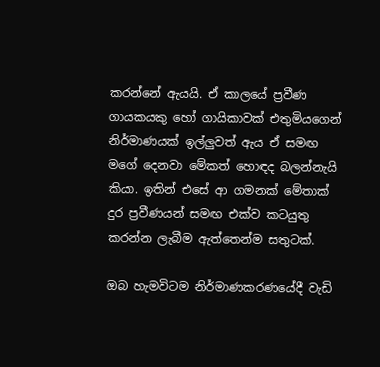කරන්නේ ඇයයි. ඒ කාලයේ ප්‍රවීණ ගායකයකු හෝ ගායිකාවක් එතුමියගෙන් නිර්මාණයක් ඉල්ලුවත් ඇය ඒ සමඟ මගේ දෙනවා මේකත් හොඳද බලන්නැයි කියා. ඉතින් එසේ ආ ගමනක් මේතාක් දුර ප්‍රවීණයන් සමඟ එක්ව කටයුතු කරන්න ලැබීම ඇත්තෙන්ම සතුටක්.

ඔබ හැමවිටම නිර්මාණකරණයේදී වැඩි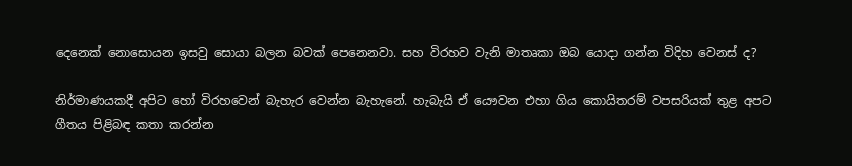දෙනෙක් නොසොයන ඉසවු සොයා බලන බවක් පෙනෙනවා. සහ විරහව වැනි මාතෘකා ඔබ යොදා ගන්න විදිහ වෙනස් ද?

නිර්මාණයකදී අපිට හෝ විරහවෙන් බැහැර වෙන්න බැහැනේ. හැබැයි ඒ යෞවන එහා ගිය කොයිතරම් වපසරියක් තුළ අපට ගීතය පිළිබඳ කතා කරන්න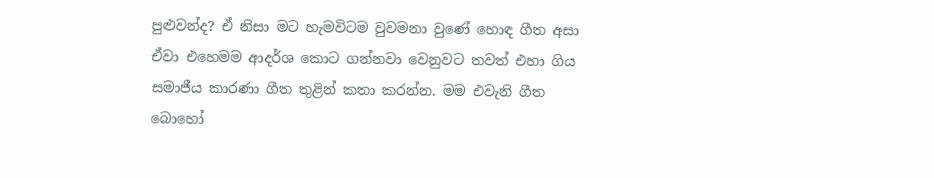පුළුවන්ද? ඒ නිසා මට හැමවිටම වුවමනා වුණේ හොඳ ගීත අසා ඒවා එහෙමම ආදර්ශ කොට ගන්නවා වෙනුවට තවත් එහා ගිය සමාජීය කාරණා ගීත තුළින් කතා කරන්න. මම එවැනි ගීත බොහෝ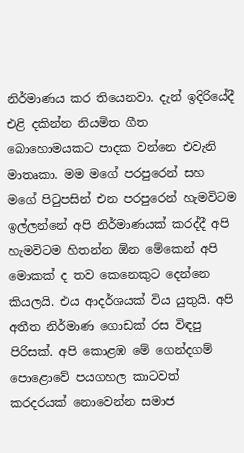නිර්මාණය කර තියෙනවා. දැන් ඉදිරියේදී එළි දකින්න නියමිත ගීත බොහොමයකට පාදක වන්නෙ එවැනි මාතෘකා. මම මගේ පරපුරෙන් සහ මගේ පිටුපසින් එන පරපුරෙන් හැමවිටම ඉල්ලන්නේ අපි නිර්මාණයක් කරද්දී අපි හැමවිටම හිතන්න ඕන මේකෙන් අපි මොකක් ද තව කෙනෙකුට දෙන්නෙ කියලයි. එය ආදර්ශයක් විය යුතුයි. අපි අතීත නිර්මාණ ගොඩක් රස විඳපු පිරිසක්. අපි කොළඹ මේ ගෙන්දගම් පොළොවේ පයගහල කාටවත් කරදරයක් නොවෙන්න සමාජ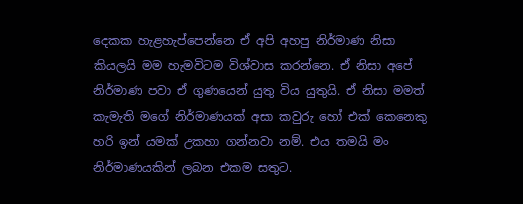දෙකක හැළහැප්පෙන්නෙ ඒ අපි අහපු නිර්මාණ නිසා කියලයි මම හැමවිටම විශ්වාස කරන්නෙ. ඒ නිසා අපේ නිර්මාණ පවා ඒ ගුණයෙන් යුතු විය යුතුයි. ඒ නිසා මමත් කැමැති මගේ නිර්මාණයක් අසා කවුරු හෝ එක් කෙනෙකු හරි ඉන් යමක් උකහා ගන්නවා නම්. එය තමයි මං නිර්මාණයකින් ලබන එකම සතුට.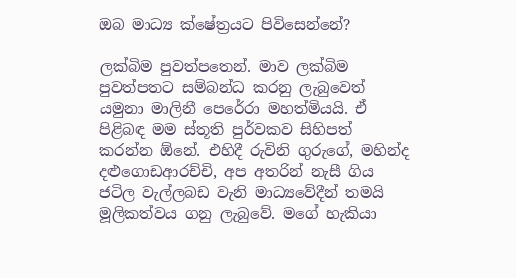ඔබ මාධ්‍ය ක්ෂේත්‍රයට පිවිසෙන්නේ?

ලක්බිම පුවත්පතෙන්. මාව ලක්බිම පුවත්පතට සම්බන්ධ කරනු ලැබුවෙත් යමුනා මාලිනී පෙරේරා මහත්මියයි. ඒ පිළිබඳ මම ස්තූති පුර්වකව සිහිපත් කරන්න ඕනේ. එහිදී රුවිනි ගුරුගේ, මහින්ද දළුගොඩආරච්චි, අප අතරින් නැසී ගිය ජටිල වැල්ලබඩ වැනි මාධ්‍යවේදීන් තමයි මූලිකත්වය ගනු ලැබුවේ. මගේ හැකියා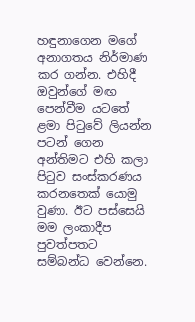හඳුනාගෙන මගේ අනාගතය නිර්මාණ කර ගන්න. එහිදී ඔවුන්ගේ මඟ පෙන්වීම යටතේ ළමා පිටුවේ ලියන්න පටන් ගෙන අන්තිමට එහි කලා පිටුව සංස්කරණය කරනතෙක් යොමු වුණා. ඊට පස්සෙයි මම ලංකාදීප පුවත්පතට සම්බන්ධ වෙන්නෙ.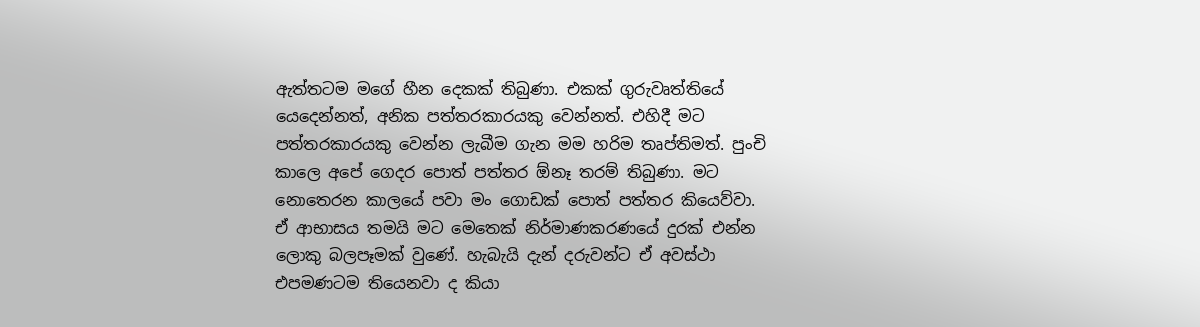ඇත්තටම මගේ හීන දෙකක් තිබුණා. එකක් ගුරුවෘත්තියේ යෙදෙන්නත්, අනික පත්තරකාරයකු වෙන්නත්. එහිදී මට පත්තරකාරයකු වෙන්න ලැබීම ගැන මම හරිම තෘප්තිමත්. පුංචි කාලෙ අපේ ගෙදර පොත් පත්තර ඕනෑ තරම් තිබුණා. මට නොතෙරන කාලයේ පවා මං ගොඩක් පොත් පත්තර කියෙව්වා. ඒ ආභාසය තමයි මට මෙතෙක් නිර්මාණකරණයේ දුරක් එන්න ලොකු බලපෑමක් වුණේ. හැබැයි දැන් දරුවන්ට ඒ අවස්ථා එපමණටම තියෙනවා ද කියා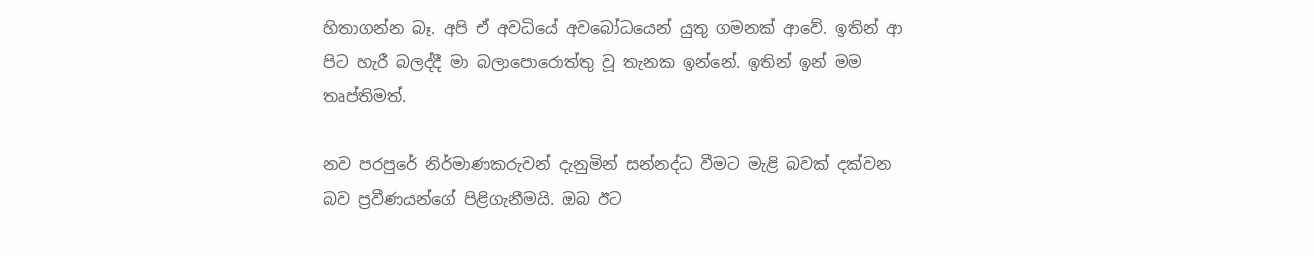හිතාගන්න බෑ. අපි ඒ අවධියේ අවබෝධයෙන් යුතු ගමනක් ආවේ. ඉතින් ආ පිට හැරී බලද්දී මා බලාපොරොත්තු වූ තැනක ඉන්නේ. ඉතින් ඉන් මම තෘප්තිමත්.

නව පරපුරේ නිර්මාණකරුවන් දැනුමින් සන්නද්ධ වීමට මැළි බවක් දක්වන බව ප්‍රවීණයන්ගේ පිළිගැනීමයි. ඔබ ඊට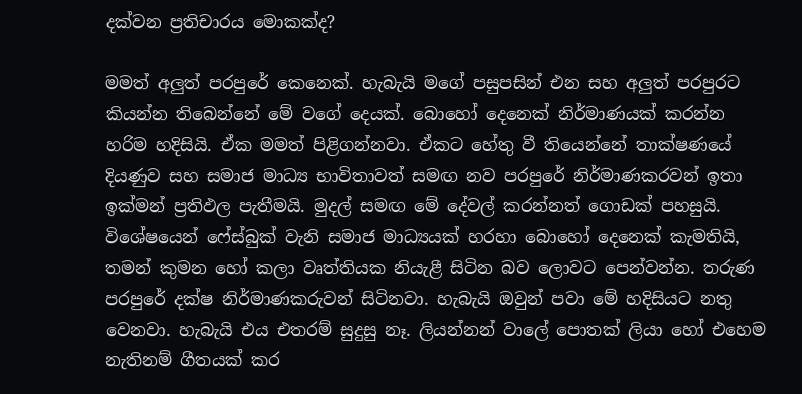දක්වන ප්‍රතිචාරය මොකක්ද?

මමත් අලුත් පරපුරේ කෙනෙක්. හැබැයි මගේ පසුපසින් එන සහ අලුත් පරපුරට කියන්න තිබෙන්නේ මේ වගේ දෙයක්. බොහෝ දෙනෙක් නිර්මාණයක් කරන්න හරිම හදිසියි. ඒක මමත් පිළිගන්නවා. ඒකට හේතු වී තියෙන්නේ තාක්ෂණයේ දියණුව සහ සමාජ මාධ්‍ය භාවිතාවත් සමඟ නව පරපුරේ නිර්මාණකරවන් ඉතා ඉක්මන් ප්‍රතිඵල පැතීමයි. මුදල් සමඟ මේ දේවල් කරන්නත් ගොඩක් පහසුයි. විශේෂයෙන් ෆේස්බුක් වැනි සමාජ මාධ්‍යයක් හරහා බොහෝ දෙනෙක් කැමතියි, තමන් කුමන හෝ කලා වෘත්තියක නියැළී සිටින බව ලොවට පෙන්වන්න. තරුණ පරපුරේ දක්ෂ නිර්මාණකරුවන් සිටිනවා. හැබැයි ඔවුන් පවා මේ හදිසියට නතු වෙනවා. හැබැයි එය එතරම් සුදුසු නෑ. ලියන්නන් වාලේ පොතක් ලියා හෝ එහෙම නැතිනම් ගීතයක් කර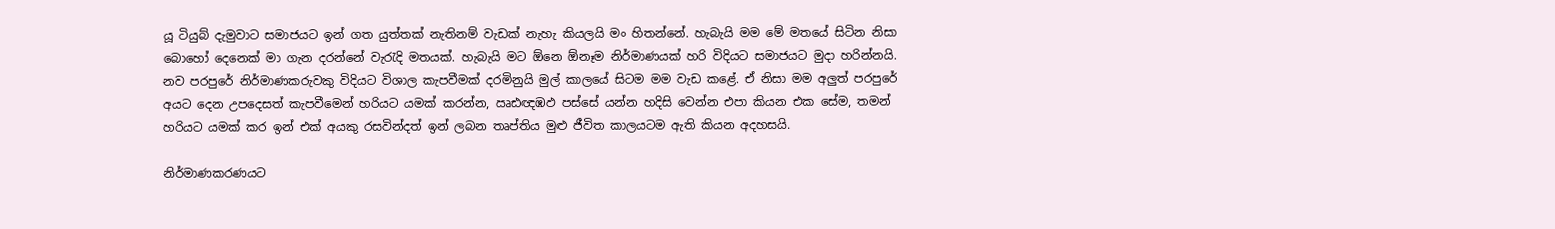යූ ටියුබ් දැමුවාට සමාජයට ඉන් ගත යුත්තක් නැතිනම් වැඩක් නැහැ කියලයි මං හිතන්නේ. හැබැයි මම මේ මතයේ සිටින නිසා බොහෝ දෙනෙක් මා ගැන දරන්නේ වැරැදි මතයක්. හැබැයි මට ඕනෙ ඕනෑම නිර්මාණයක් හරි විදියට සමාජයට මුදා හරින්නයි. නව පරපුරේ නිර්මාණකරුවකු විදියට විශාල කැපවීමක් දරමිනුයි මුල් කාලයේ සිටම මම වැඩ කළේ. ඒ නිසා මම අලුත් පරපුරේ අයට දෙන උපදෙසත් කැපවීමෙන් හරියට යමක් කරන්න, ඍඪඥඹඵ පස්සේ යන්න හදිසි වෙන්න එපා කියන එක සේම, තමන් හරියට යමක් කර ඉන් එක් අයකු රසවින්දත් ඉන් ලබන තෘප්තිය මුළු ජීවිත කාලයටම ඇති කියන අදහසයි.

නිර්මාණකරණයට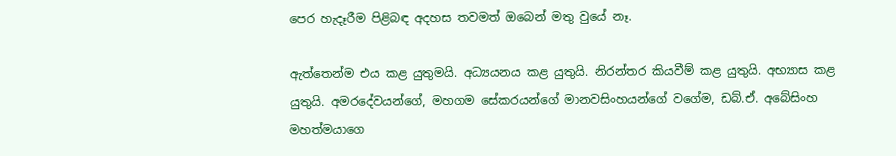පෙර හැදෑරීම පිළිබඳ අදහස තවමත් ඔබෙන් මතු වුයේ නෑ.

ඇත්තෙන්ම එය කළ යුතුමයි. අධ්‍යයනය කළ යුතුයි. නිරන්තර කියවීම් කළ යුතුයි. අභ්‍යාස කළ යුතුයි. අමරදේවයන්ගේ, මහගම සේකරයන්ගේ මානවසිංහයන්ගේ වගේම, ඩබ්.ඒ. අබේසිංහ මහත්මයාගෙ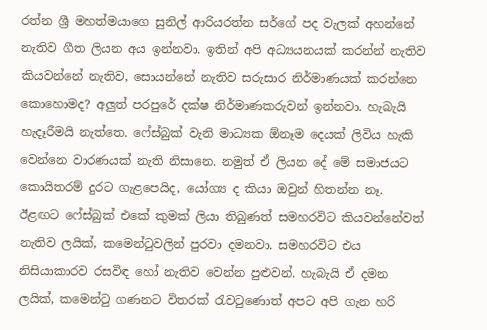රත්න ශ්‍රී මහත්මයාගෙ සුනිල් ආරියරත්න සර්ගේ පද වැලක් අහන්නේ නැතිව ගීත ලියන අය ඉන්නවා. ඉතින් අපි අධ්‍යයනයක් කරන්න් නැතිව කියවන්නේ නැතිව, සොයන්නේ නැතිව සරුසාර නිර්මාණයක් කරන්නෙ කොහොමද? අලුත් පරපුරේ දක්ෂ නිර්මාණකරුවන් ඉන්නවා. හැබැයි හැදෑරීමයි නැත්තෙ. ෆේස්බුක් වැනි මාධ්‍යක ඕනෑම දෙයක් ලිවිය හැකි වෙන්නෙ වාරණයක් නැති නිසානෙ. නමුත් ඒ ලියන දේ මේ සමාජයට කොයිතරම් දුරට ගැළපෙයිද, යෝග්‍ය ද කියා ඔවුන් හිතන්න නෑ. ඊළඟට ෆේස්බුක් එකේ කුමක් ලියා තිබුණත් සමහරවිට කියවන්නේවත් නැතිව ලයික්, කමෙන්ටුවලින් පුරවා දමනවා. සමහරවිට එය නිසියාකාරව රසවිඳ හෝ නැතිව වෙන්න පුළුවන්. හැබැයි ඒ දමන ලයික්, කමෙන්ටු ගණනට විතරක් රැවටුණොත් අපට අපි ගැන හරි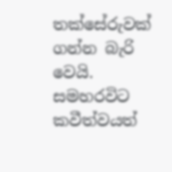තක්සේරුවක් ගන්න බැරි වෙයි. සමහරවිට කවීත්වයත්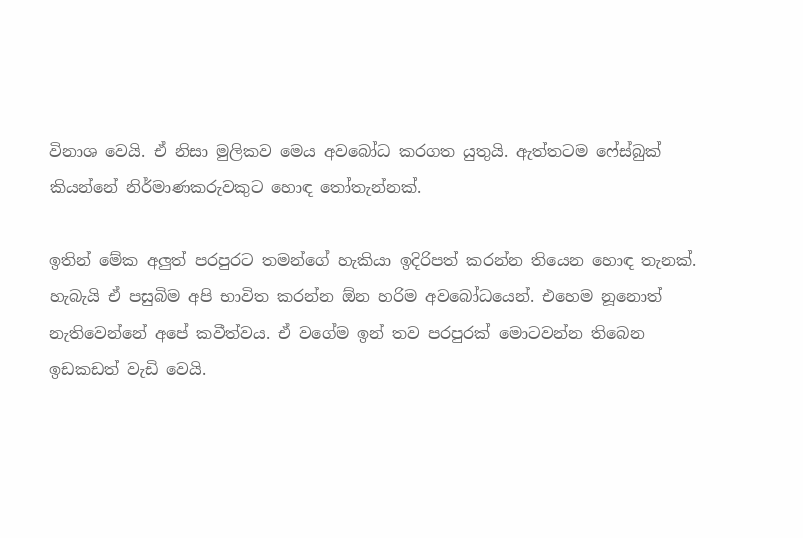විනාශ වෙයි. ඒ නිසා මුලිකව මෙය අවබෝධ කරගත යුතුයි. ඇත්තටම ෆේස්බුක් කියන්නේ නිර්මාණකරුවකුට හොඳ තෝතැන්නක්.

ඉතින් මේක අලුත් පරපුරට තමන්ගේ හැකියා ඉදිරිපත් කරන්න තියෙන හොඳ තැනක්. හැබැයි ඒ පසුබිම අපි භාවිත කරන්න ඕන හරිම අවබෝධයෙන්. එහෙම නූනොත් නැතිවෙන්නේ අපේ කවීත්වය. ඒ වගේම ඉන් තව පරපුරක් මොටවන්න තිබෙන ඉඩකඩත් වැඩි වෙයි.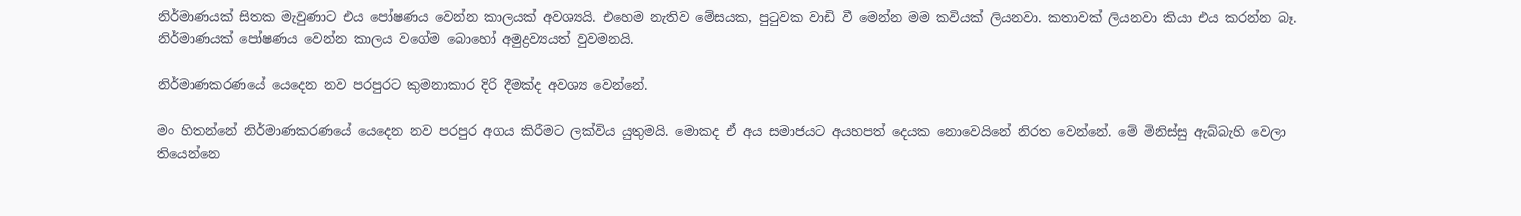නිර්මාණයක් සිතක මැවුණාට එය පෝෂණය වෙන්න කාලයක් අවශ්‍යයි. එහෙම නැතිව මේසයක, පුටුවක වාඩි වී මෙන්න මම කවියක් ලියනවා. කතාවක් ලියනවා කියා එය කරන්න බෑ. නිර්මාණයක් පෝෂණය වෙන්න කාලය වගේම බොහෝ අමුද්‍රව්‍යයත් වුවමනයි.

නිර්මාණකරණයේ යෙදෙන නව පරපුරට කුමනාකාර දිරි දීමක්ද අවශ්‍ය වෙන්නේ.

මං හිතන්නේ නිර්මාණකරණයේ යෙදෙන නව පරපුර අගය කිරීමට ලක්විය යුතුමයි. මොකද ඒ අය සමාජයට අයහපත් දෙයක නොවෙයිනේ නිරත වෙන්නේ. මේ මිනිස්සු ඇබ්බැහි වෙලා තියෙන්නෙ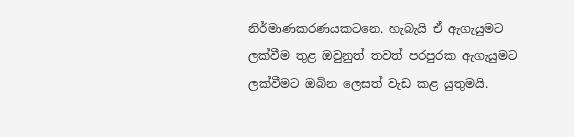නිර්මාණකරණයකටනෙ. හැබැයි ඒ ඇගැයුමට ලක්වීම තුළ ඔවුනුත් තවත් පරපුරක ඇගැයුමට ලක්වීමට ඔබින ලෙසත් වැඩ කළ යුතුමයි.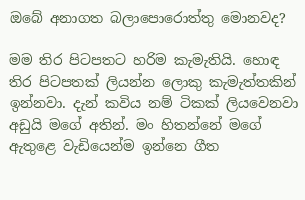ඔබේ අනාගත බලාපොරොත්තු මොනවද?

මම තිර පිටපතට හරිම කැමැතියි. හොඳ තිර පිටපතක් ලියන්න ලොකු කැමැත්තකින් ඉන්නවා. දැන් කවිය නම් ටිකක් ලියවෙනවා අඩුයි මගේ අතින්. මං හිතන්නේ මගේ ඇතුළෙ වැඩියෙන්ම ඉන්නෙ ගීත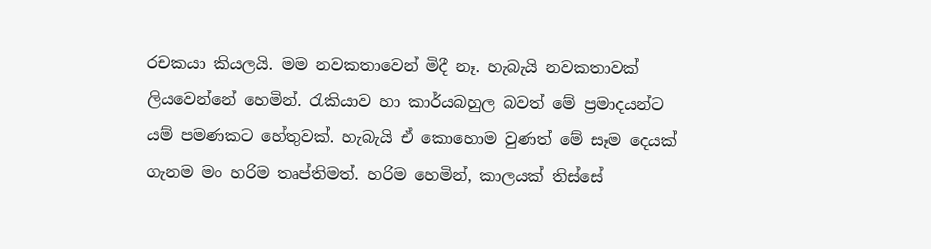රචකයා කියලයි. මම නවකතාවෙන් මිදී නෑ. හැබැයි නවකතාවක් ලියවෙන්නේ හෙමින්. රැකියාව හා කාර්යබහුල බවත් මේ ප්‍රමාදයන්ට යම් පමණකට හේතුවක්. හැබැයි ඒ කොහොම වුණත් මේ සෑම දෙයක් ගැනම මං හරිම තෘප්තිමත්. හරිම හෙමින්, කාලයක් තිස්සේ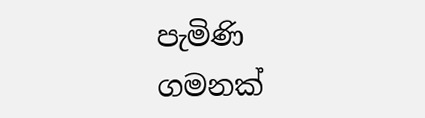පැමිණි ගමනක්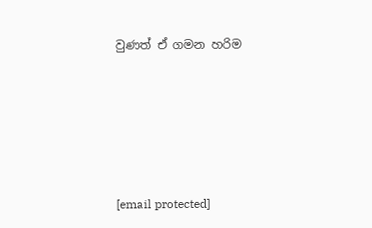වුණත් ඒ ගමන හරිම





[email protected]